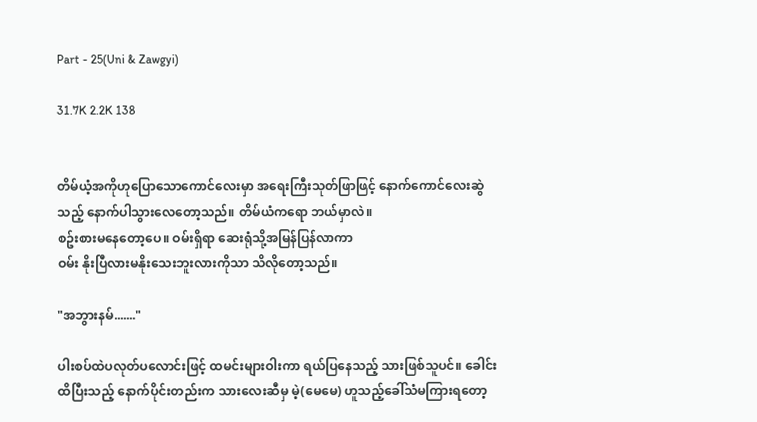Part - 25(Uni & Zawgyi)

31.7K 2.2K 138


တိမ်ယံ့အကိုဟုပြောသောကောင်လေးမှာ အရေးကြီးသုတ်ဖြာဖြင့် နောက်ကောင်လေးဆွဲသည့် နောက်ပါသွားလေတော့သည်။ တိမ်ယံကရော ဘယ်မှာလဲ။
စဥ်းစားမနေတော့ပေ။ ဝမ်းရှိရာ ဆေးရုံသို့အမြန်ပြန်လာကာ
ဝမ်း နိုးပြီလားမနိုးသေးဘူးလားကိုသာ သိလိုတော့သည်။

"အဘွားနမ်......."

ပါးစပ်ထဲပလုတ်ပလောင်းဖြင့် ထမင်းများဝါးကာ ရယ်ပြနေသည့် သားဖြစ်သူပင်။ ခေါင်းထိပြီးသည့် နောက်ပိုင်းတည်းက သားလေးဆီမှ မဲ့(မေမေ) ဟူသည့်ခေါ်သံမကြားရတော့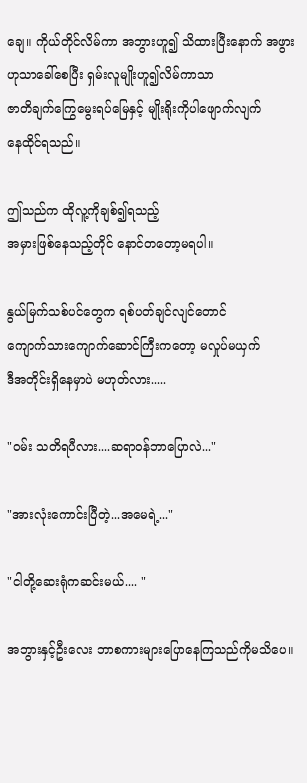ချေ။ ကိုယ်တိုင်လိမ်ကာ အဘွားဟူ၍ သိထားပြီးနောက် အဖွားဟုသာခေါ်စေပြီး ရှမ်းလူမျိုးဟူ၍လိမ်ကာသာ
ဇာတိချက်ကြွေမွေးရပ်မြေနှင့် မျိုးရိုးကိုပါဖျောက်လျက်
နေထိုင်ရသည်။

ဤသည်က ထိုလူ့ကိုချစ်၍ရသည့်
အမှားဖြစ်နေသည့်တိုင် နောင်တတော့မရပါ။

နွယ်မြက်သစ်ပင်တွေက ရစ်ပတ်ချင်လျင်တောင်
ကျောက်သားကျောက်ဆောင်ကြီးကတော့ မလှုပ်မယှက်
ဒီအတိုင်းရှိနေမှာပဲ မဟုတ်လား.....

"ဝမ်း သတိရပီလား....ဆရာဝန်ဘာပြောလဲ..."

"အားလုံးကောင်းပြီတဲ့...အမေရဲ့..."

"ငါတို့ဆေးရုံကဆင်းမယ်.... "

အဘွားနှင့်ဦးလေး ဘာစကားများပြောနေကြသည်ကိုမသိပေ။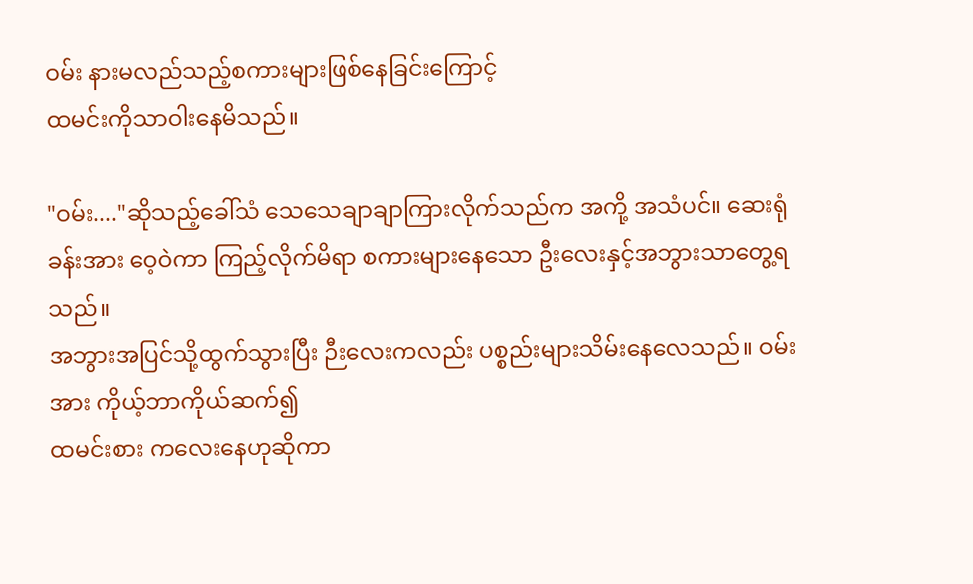ဝမ်း နားမလည်သည့်စကားများဖြစ်နေခြင်းကြောင့်
ထမင်းကိုသာဝါးနေမိသည်။

"ဝမ်း...."ဆိုသည့်ခေါ်သံ သေသေချာချာကြားလိုက်သည်က အကို့ အသံပင်။ ဆေးရုံခန်းအား ဝေ့ဝဲကာ ကြည့်လိုက်မိရာ စကားများနေသော ဦးလေးနှင့်အဘွားသာတွေ့ရသည်။
အဘွားအပြင်သို့ထွက်သွားပြီး ဉီးလေးကလည်း ပစ္စည်းများသိမ်းနေလေသည်။ ဝမ်း အား ကိုယ့်ဘာကိုယ်ဆက်၍
ထမင်းစား ကလေးနေဟုဆိုကာ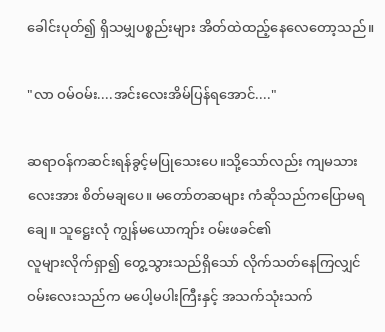ခေါင်းပုတ်၍ ရှိသမျှပစ္စည်းများ အိတ်ထဲထည့်နေလေတော့သည်။

"လာ ဝမ်ဝမ်း....အင်းလေးအိမ်ပြန်ရအောင်...."

ဆရာဝန်ကဆင်းရန်ခွင့်မပြုသေးပေ။သို့သော်လည်း ကျမသားလေးအား စိတ်မချပေ။ မတော်တဆများ ကံဆိုသည်ကပြောမရချေ။ သူဋ္ဌေးလုံ ကျွန်မယောကျာ်း ဝမ်းဖခင်၏
လူများလိုက်ရှာ၍ တွေ့သွားသည်ရှိသော် လိုက်သတ်နေကြလျှင် ဝမ်းလေးသည်က မပေါ့မပါးကြီးနှင့် အသက်သုံးသက်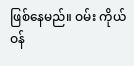ဖြစ်နေမည်။ ဝမ်း ကိုယ်ဝန်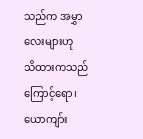သည်က အမွှာလေးများဟု
သိထားကသည်ကြောင့်ရော၊ ယောကျာ်း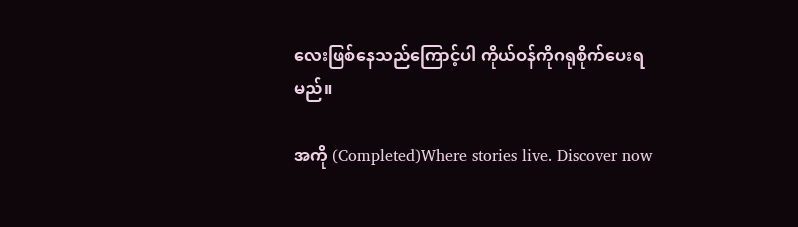လေးဖြစ်နေသည်ကြောင့်ပါ ကိုယ်ဝန်ကိုဂရုစိုက်ပေးရမည်။

အကို (Completed)Where stories live. Discover now